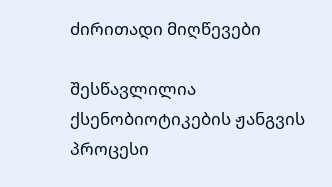ძირითადი მიღწევები

შესწავლილია ქსენობიოტიკების ჟანგვის პროცესი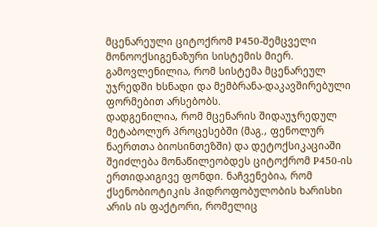მცენარეული ციტოქრომ P450-შემცველი მონოოქსიგენაზური სისტემის მიერ. გამოვლენილია, რომ სისტემა მცენარეულ უჯრედში ხსნადი და მემბრანა-დაკავშირებული ფორმებით არსებობს.
დადგენილია, რომ მცენარის შიდაუჯრედულ მეტაბოლურ პროცესებში (მაგ., ფენოლურ ნაერთთა ბიოსინთეზში) და დეტოქსიკაციაში შეიძლება მონაწილეობდეს ციტოქრომ P450-ის ერთიდაიგივე ფონდი. ნაჩვენებია, რომ ქსენობიოტიკის ჰიდროფობულობის ხარისხი არის ის ფაქტორი, რომელიც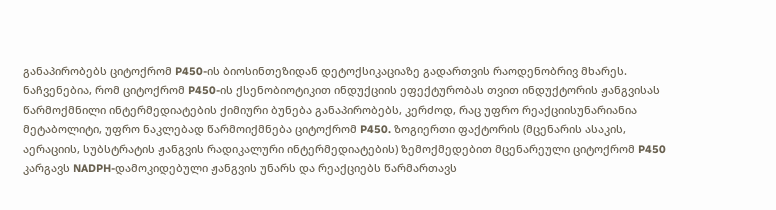განაპირობებს ციტოქრომ P450-ის ბიოსინთეზიდან დეტოქსიკაციაზე გადართვის რაოდენობრივ მხარეს.
ნაჩვენებია, რომ ციტოქრომ P450-ის ქსენობიოტიკით ინდუქციის ეფექტურობას თვით ინდუქტორის ჟანგვისას წარმოქმნილი ინტერმედიატების ქიმიური ბუნება განაპირობებს, კერძოდ, რაც უფრო რეაქციისუნარიანია მეტაბოლიტი, უფრო ნაკლებად წარმოიქმნება ციტოქრომ P450. ზოგიერთი ფაქტორის (მცენარის ასაკის, აერაციის, სუბსტრატის ჟანგვის რადიკალური ინტერმედიატების) ზემოქმედებით მცენარეული ციტოქრომ P450 კარგავს NADPH-დამოკიდებული ჟანგვის უნარს და რეაქციებს წარმართავს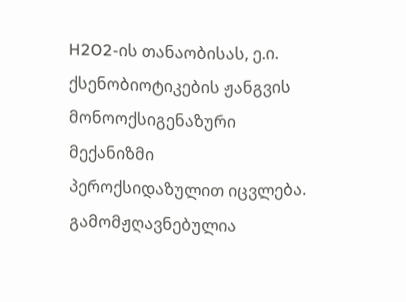H2O2-ის თანაობისას, ე.ი. ქსენობიოტიკების ჟანგვის მონოოქსიგენაზური მექანიზმი პეროქსიდაზულით იცვლება.
გამომჟღავნებულია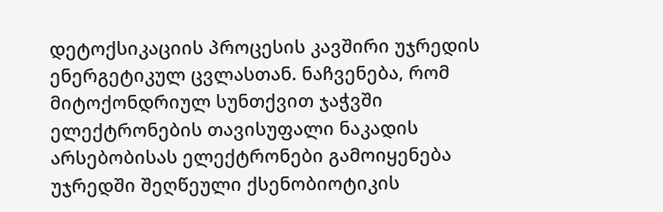დეტოქსიკაციის პროცესის კავშირი უჯრედის ენერგეტიკულ ცვლასთან. ნაჩვენება, რომ მიტოქონდრიულ სუნთქვით ჯაჭვში ელექტრონების თავისუფალი ნაკადის არსებობისას ელექტრონები გამოიყენება უჯრედში შეღწეული ქსენობიოტიკის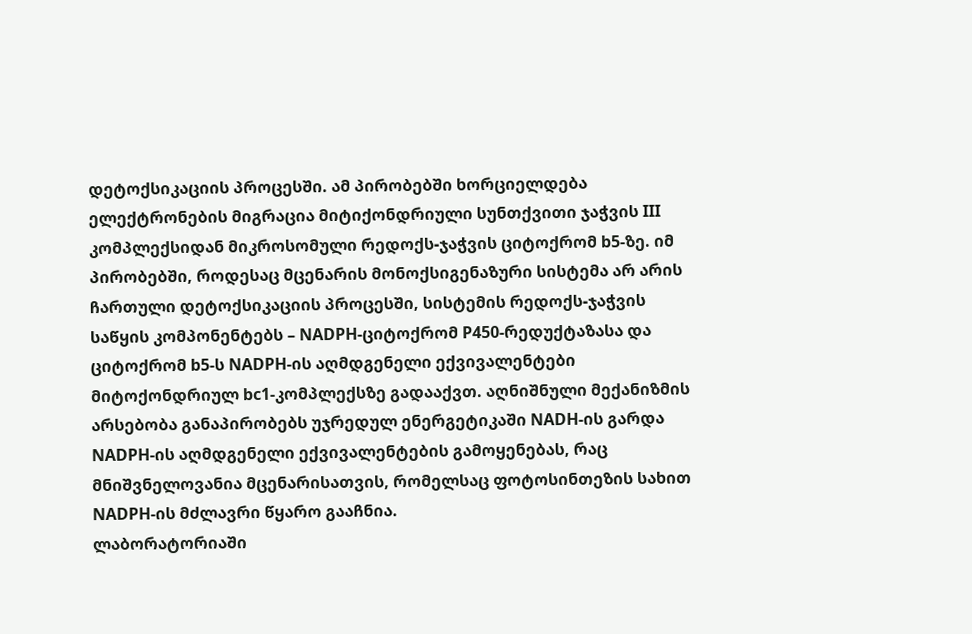დეტოქსიკაციის პროცესში. ამ პირობებში ხორციელდება ელექტრონების მიგრაცია მიტიქონდრიული სუნთქვითი ჯაჭვის III კომპლექსიდან მიკროსომული რედოქს-ჯაჭვის ციტოქრომ b5-ზე. იმ პირობებში, როდესაც მცენარის მონოქსიგენაზური სისტემა არ არის ჩართული დეტოქსიკაციის პროცესში, სისტემის რედოქს-ჯაჭვის საწყის კომპონენტებს – NADPH-ციტოქრომ P450-რედუქტაზასა და ციტოქრომ b5-ს NADPH-ის აღმდგენელი ექვივალენტები მიტოქონდრიულ bc1-კომპლექსზე გადააქვთ. აღნიშნული მექანიზმის არსებობა განაპირობებს უჯრედულ ენერგეტიკაში NADH-ის გარდა NADPH-ის აღმდგენელი ექვივალენტების გამოყენებას, რაც მნიშვნელოვანია მცენარისათვის, რომელსაც ფოტოსინთეზის სახით NADPH-ის მძლავრი წყარო გააჩნია.
ლაბორატორიაში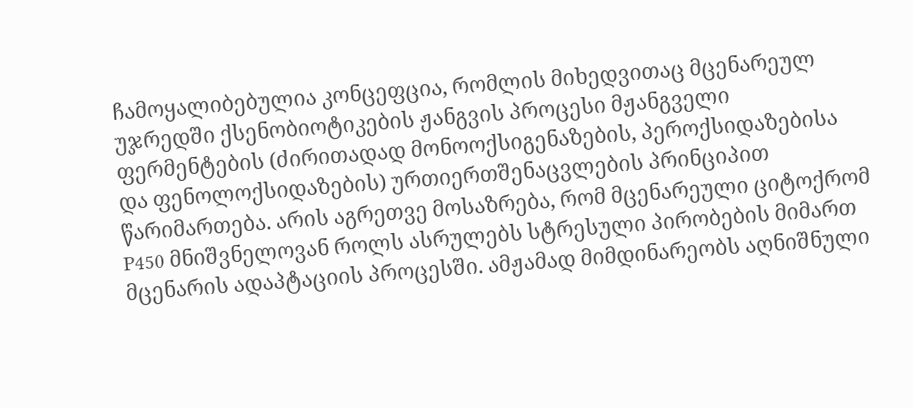ჩამოყალიბებულია კონცეფცია, რომლის მიხედვითაც მცენარეულ უჯრედში ქსენობიოტიკების ჟანგვის პროცესი მჟანგველი ფერმენტების (ძირითადად მონოოქსიგენაზების, პეროქსიდაზებისა და ფენოლოქსიდაზების) ურთიერთშენაცვლების პრინციპით წარიმართება. არის აგრეთვე მოსაზრება, რომ მცენარეული ციტოქრომ P450 მნიშვნელოვან როლს ასრულებს სტრესული პირობების მიმართ მცენარის ადაპტაციის პროცესში. ამჟამად მიმდინარეობს აღნიშნული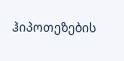ჰიპოთეზების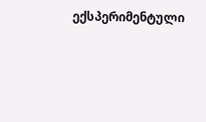ექსპერიმენტული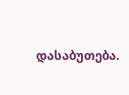დასაბუთება.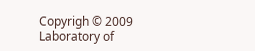Copyrigh © 2009 Laboratory of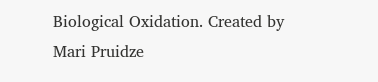Biological Oxidation. Created by Mari Pruidze